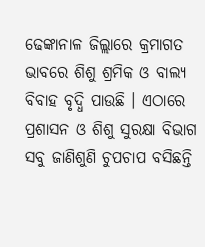ଢେଙ୍କାନାଳ ଜିଲ୍ଲାରେ କ୍ରମାଗତ ଭାବରେ ଶିଶୁ ଶ୍ରମିକ ଓ ବାଲ୍ୟ ବିବାହ ବୃଦ୍ଧି ପାଉଛି । ଏଠାରେ ପ୍ରଶାସନ ଓ ଶିଶୁ ସୁରକ୍ଷା ବିଭାଗ ସବୁ ଜାଣିଶୁଣି ଚୁପଚାପ ବସିଛନ୍ତି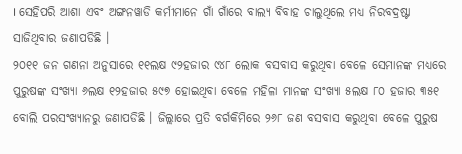। ସେହିପରି ଆଶା ଏବଂ ଅଙ୍ଗନୱାଡି କର୍ମୀମାନେ ଗାଁ ଗାଁରେ ବାଲ୍ୟ ବିବାହ ଚାଲୁଥିଲେ ମଧ୍ୟ ନିରବଦ୍ରଷ୍ଟା ସାଜିଥିବାର ଜଣାପଡିଛି ।
୨୦୧୧ ଜନ ଗଣନା ଅନୁସାରେ ୧୧ଲକ୍ଷ ୯୨ହଜାର ୯୪୮ ଲୋକ ବସବାସ କରୁଥିବା ବେଳେ ସେମାନଙ୍କ ମଧ୍ୟରେ ପୁରୁଷଙ୍କ ସଂଖ୍ୟା ୬ଲକ୍ଷ ୧୨ହଜାର ୫୯୭ ହୋଇଥିବା ବେଳେ ମହିଳା ମାନଙ୍କ ସଂଖ୍ୟା ୫ଲକ୍ଷ ୮୦ ହଜାର ୩୫୧ ବୋଲି ପରସଂଖ୍ୟାନରୁ ଜଣାପଡିଛି । ଜିଲ୍ଲାରେ ପ୍ରତି ବର୍ଗକିମିରେ ୨୬୮ ଜଣ ବସବାସ କରୁଥିବା ବେଳେ ପୁରୁଷ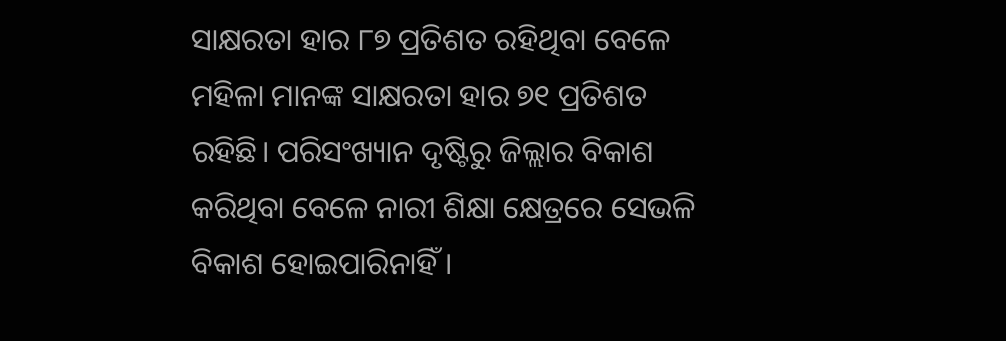ସାକ୍ଷରତା ହାର ୮୭ ପ୍ରତିଶତ ରହିଥିବା ବେଳେ ମହିଳା ମାନଙ୍କ ସାକ୍ଷରତା ହାର ୭୧ ପ୍ରତିଶତ ରହିଛି। ପରିସଂଖ୍ୟାନ ଦୃଷ୍ଟିରୁ ଜିଲ୍ଲାର ବିକାଶ କରିଥିବା ବେଳେ ନାରୀ ଶିକ୍ଷା କ୍ଷେତ୍ରରେ ସେଭଳି ବିକାଶ ହୋଇପାରିନାହିଁ ।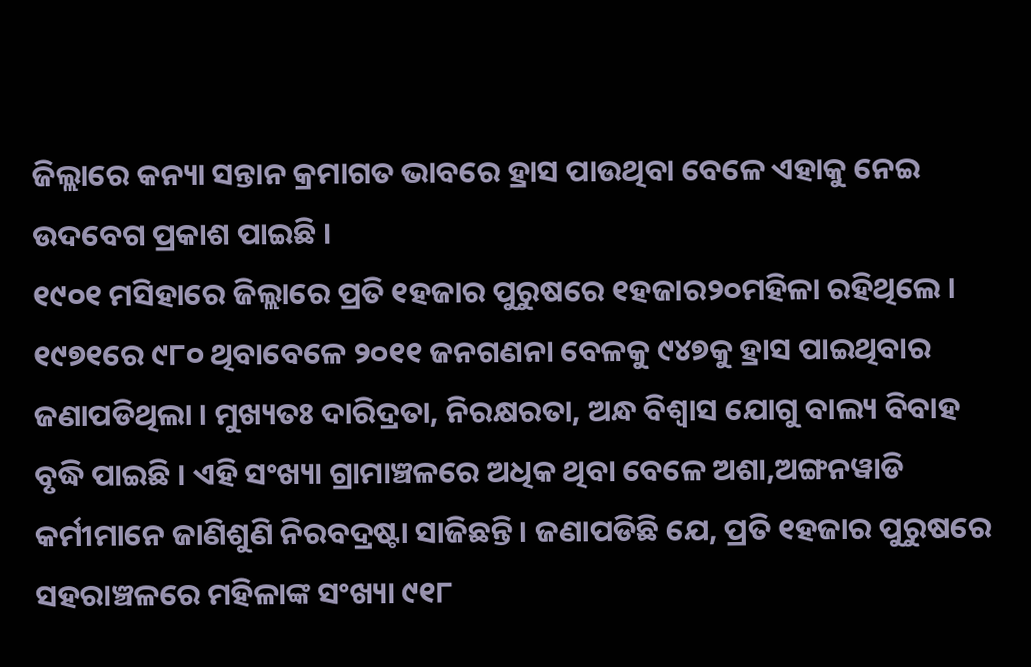ଜିଲ୍ଲାରେ କନ୍ୟା ସନ୍ତାନ କ୍ରମାଗତ ଭାବରେ ହ୍ରାସ ପାଉଥିବା ବେଳେ ଏହାକୁ ନେଇ ଉଦବେଗ ପ୍ରକାଶ ପାଇଛି ।
୧୯୦୧ ମସିହାରେ ଜିଲ୍ଲାରେ ପ୍ରତି ୧ହଜାର ପୁରୁଷରେ ୧ହଜାର୨୦ମହିଳା ରହିଥିଲେ । ୧୯୭୧ରେ ୯୮୦ ଥିବାବେଳେ ୨୦୧୧ ଜନଗଣନା ବେଳକୁ ୯୪୭କୁ ହ୍ରାସ ପାଇଥିବାର ଜଣାପଡିଥିଲା । ମୁଖ୍ୟତଃ ଦାରିଦ୍ରତା, ନିରକ୍ଷରତା, ଅନ୍ଧ ବିଶ୍ୱାସ ଯୋଗୁ ବାଲ୍ୟ ବିବାହ ବୃଦ୍ଧି ପାଇଛି । ଏହି ସଂଖ୍ୟା ଗ୍ରାମାଞ୍ଚଳରେ ଅଧିକ ଥିବା ବେଳେ ଅଶା,ଅଙ୍ଗନୱାଡି କର୍ମୀମାନେ ଜାଣିଶୁଣି ନିରବଦ୍ରଷ୍ଟା ସାଜିଛନ୍ତି। ଜଣାପଡିଛି ଯେ, ପ୍ରତି ୧ହଜାର ପୁରୁଷରେ ସହରାଞ୍ଚଳରେ ମହିଳାଙ୍କ ସଂଖ୍ୟା ୯୧୮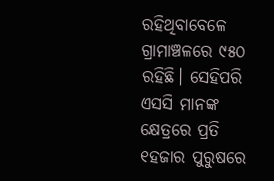ରହିଥିବାବେଳେ ଗ୍ରାମାଞ୍ଚଳରେ ୯୫୦ ରହିଛି। ସେହିପରି ଏସସି ମାନଙ୍କ କ୍ଷେତ୍ରରେ ପ୍ରତି ୧ହଜାର ପୁରୁଷରେ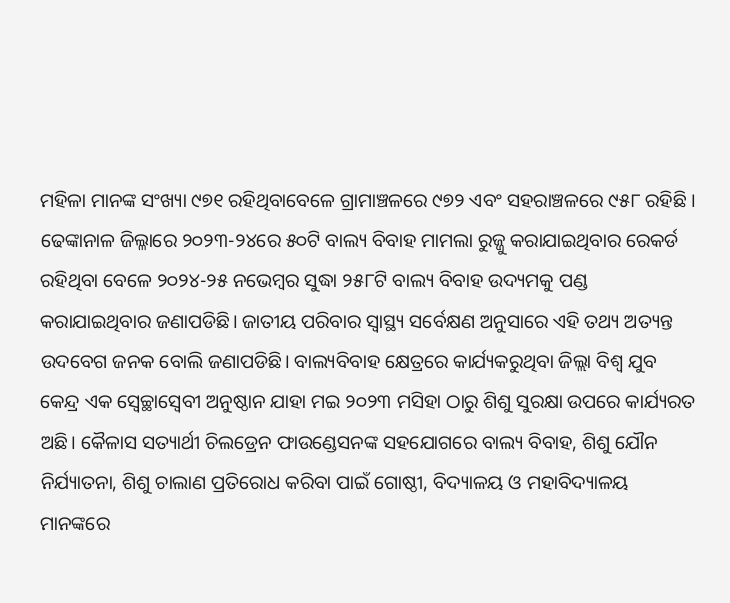ମହିଳା ମାନଙ୍କ ସଂଖ୍ୟା ୯୭୧ ରହିଥିବାବେଳେ ଗ୍ରାମାଞ୍ଚଳରେ ୯୭୨ ଏବଂ ସହରାଞ୍ଚଳରେ ୯୫୮ ରହିଛି । ଢେଙ୍କାନାଳ ଜିଲ୍ଳାରେ ୨୦୨୩-୨୪ରେ ୫୦ଟି ବାଲ୍ୟ ବିବାହ ମାମଲା ରୁଜ୍ଜୁ କରାଯାଇଥିବାର ରେକର୍ଡ ରହିଥିବା ବେଳେ ୨୦୨୪-୨୫ ନଭେମ୍ବର ସୁଦ୍ଧା ୨୫୮ଟି ବାଲ୍ୟ ବିବାହ ଉଦ୍ୟମକୁ ପଣ୍ଡ କରାଯାଇଥିବାର ଜଣାପଡିଛି। ଜାତୀୟ ପରିବାର ସ୍ୱାସ୍ଥ୍ୟ ସର୍ବେକ୍ଷଣ ଅନୁସାରେ ଏହି ତଥ୍ୟ ଅତ୍ୟନ୍ତ ଉଦବେଗ ଜନକ ବୋଲି ଜଣାପଡିଛି। ବାଲ୍ୟବିବାହ କ୍ଷେତ୍ରରେ କାର୍ଯ୍ୟକରୁଥିବା ଜିଲ୍ଲା ବିଶ୍ୱ ଯୁବ କେନ୍ଦ୍ର ଏକ ସ୍ୱେଚ୍ଛାସ୍ୱେବୀ ଅନୁଷ୍ଠାନ ଯାହା ମଇ ୨୦୨୩ ମସିହା ଠାରୁ ଶିଶୁ ସୁରକ୍ଷା ଉପରେ କାର୍ଯ୍ୟରତ ଅଛି। କୈଳାସ ସତ୍ୟାର୍ଥୀ ଚିଲଡ୍ରେନ ଫାଉଣ୍ଡେସନଙ୍କ ସହଯୋଗରେ ବାଲ୍ୟ ବିବାହ, ଶିଶୁ ଯୌନ ନିର୍ଯ୍ୟାତନା, ଶିଶୁ ଚାଲାଣ ପ୍ରତିରୋଧ କରିବା ପାଇଁ ଗୋଷ୍ଠୀ, ବିଦ୍ୟାଳୟ ଓ ମହାବିଦ୍ୟାଳୟ ମାନଙ୍କରେ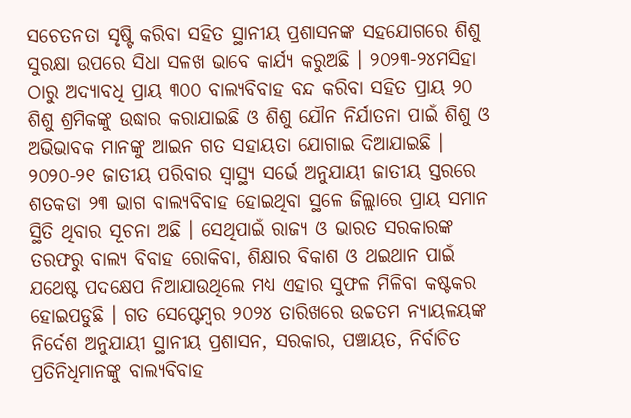ସଚେତନତା ସୃଷ୍ଟି କରିବା ସହିତ ସ୍ଥାନୀୟ ପ୍ରଶାସନଙ୍କ ସହଯୋଗରେ ଶିଶୁ ସୁରକ୍ଷା ଉପରେ ସିଧା ସଳଖ ଭାବେ କାର୍ଯ୍ୟ କରୁଅଛି । ୨୦୨୩-୨୪ମସିହା ଠାରୁ ଅଦ୍ୟାବଧି ପ୍ରାୟ ୩୦୦ ବାଲ୍ୟବିବାହ ବନ୍ଦ କରିବା ସହିତ ପ୍ରାୟ ୨୦ ଶିଶୁ ଶ୍ରମିକଙ୍କୁ ଉଦ୍ଧାର କରାଯାଇଛି ଓ ଶିଶୁ ଯୌନ ନିର୍ଯାତନା ପାଇଁ ଶିଶୁ ଓ ଅଭିଭାବକ ମାନଙ୍କୁ ଆଇନ ଗତ ସହାୟତା ଯୋଗାଇ ଦିଆଯାଇଛି । ୨୦୨୦-୨୧ ଜାତୀୟ ପରିବାର ସ୍ୱାସ୍ଥ୍ୟ ସର୍ଭେ ଅନୁଯାୟୀ ଜାତୀୟ ସ୍ତରରେ ଶତକଡା ୨୩ ଭାଗ ବାଲ୍ୟବିବାହ ହୋଇଥିବା ସ୍ଥଳେ ଜିଲ୍ଲାରେ ପ୍ରାୟ ସମାନ ସ୍ଥିତି ଥିବାର ସୂଚନା ଅଛି । ସେଥିପାଇଁ ରାଜ୍ୟ ଓ ଭାରତ ସରକାରଙ୍କ ତରଫରୁ ବାଲ୍ୟ ବିବାହ ରୋକିବା, ଶିକ୍ଷାର ବିକାଶ ଓ ଥଇଥାନ ପାଇଁ ଯଥେଷ୍ଟ ପଦକ୍ଷେପ ନିଆଯାଉଥିଲେ ମଧ୍ୟ ଏହାର ସୁଫଳ ମିଳିବା କଷ୍ଟକର ହୋଇପଡୁଛି । ଗତ ସେପ୍ଟେମ୍ବର ୨୦୨୪ ତାରିଖରେ ଉଚ୍ଚତମ ନ୍ୟାୟଳୟଙ୍କ ନିର୍ଦେଶ ଅନୁଯାୟୀ ସ୍ଥାନୀୟ ପ୍ରଶାସନ, ସରକାର, ପଞ୍ଚାୟତ, ନିର୍ବାଚିତ ପ୍ରତିନିଧିମାନଙ୍କୁ ବାଲ୍ୟବିବାହ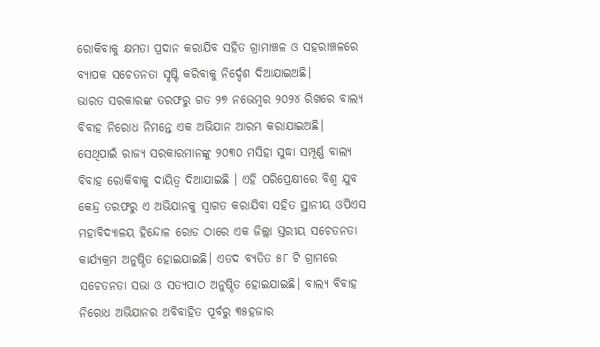ରୋକିବାକୁ କ୍ଷମତା ପ୍ରଦାନ କରାଯିବ ସହିତ ଗ୍ରାମାଞ୍ଚଳ ଓ ସହରାଞ୍ଚଳରେ ବ୍ୟାପକ ସଚେତନତା ସୃଷ୍ଟି କରିବାକୁ ନିର୍ଦ୍ଦେଶ ଦିଆଯାଇଅଛି।
ଭାରତ ସରକାରଙ୍କ ତରଫରୁ ଗତ ୨୭ ନଭେମ୍ବର ୨୦୨୪ ରିଖରେ ବାଲ୍ୟ ବିବାହ ନିରୋଧ ନିମନ୍ତେ ଏକ ଅଭିଯାନ ଆରମ୍ଭ କରାଯାଇଅଛି। ସେଥିପାଇଁ ରାଜ୍ୟ ସରକାରମାନଙ୍କୁ ୨୦୩୦ ମସିହା ସୁଦ୍ଧା ସମ୍ପୂର୍ଣ୍ଣ ବାଲ୍ୟ ବିବାହ ରୋକିବାକୁ ଦାୟିତ୍ୱ ଦିଆଯାଇଛି । ଏହି ପରିପ୍ରେକ୍ଷୀରେ ବିଶ୍ୱ ଯୁବ କେନ୍ଦ୍ର ତରଫରୁ ଏ ଅଭିଯାନକୁ ସ୍ୱାଗତ କରାଯିବା ସହିତ ସ୍ଥାନୀୟ ଓପିଏସ ମହାବିଦ୍ୟାଳୟ ହିନ୍ଦୋଳ ରୋଡ ଠାରେ ଏକ ଜିଲ୍ଲା ସ୍ତରୀୟ ସଚେତନତା କାର୍ଯ୍ୟକ୍ରମ ଅନୁଷ୍ଠିତ ହୋଇଯାଇଛି। ଏତଦ ବ୍ୟତିତ ୫୮ ଟି ଗ୍ରାମରେ ସଚେତନତା ସଭା ଓ ସତ୍ୟପାଠ ଅନୁଷ୍ଠିତ ହୋଇଯାଇଛି। ବାଲ୍ୟ ବିବାହ ନିରୋଧ ଅଭିଯାନର ଅବିବାହିତ ପୂର୍ବରୁ ୩୫ହଜାର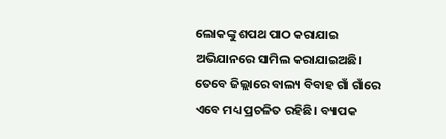ଲୋକଙ୍କୁ ଶପଥ ପାଠ କରାଯାଇ ଅଭିଯାନରେ ସାମିଲ କରାଯାଇଅଛି। ତେବେ ଜିଲ୍ଲାରେ ବାଲ୍ୟ ବିବାହ ଗାଁ ଗାଁରେ ଏବେ ମଧ୍ୟ ପ୍ରଚଳିତ ରହିଛି। ବ୍ୟାପକ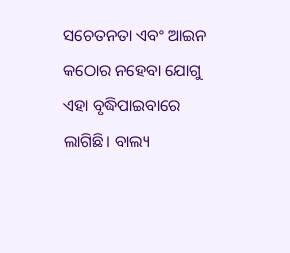ସଚେତନତା ଏବଂ ଆଇନ କଠୋର ନହେବା ଯୋଗୁ ଏହା ବୃଦ୍ଧିପାଇବାରେ ଲାଗିଛି। ବାଲ୍ୟ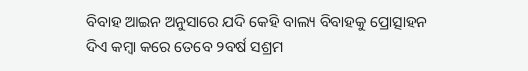ବିବାହ ଆଇନ ଅନୁସାରେ ଯଦି କେହି ବାଲ୍ୟ ବିବାହକୁ ପ୍ରୋତ୍ସାହନ ଦିଏ କମ୍ବା କରେ ତେବେ ୨ବର୍ଷ ସଶ୍ରମ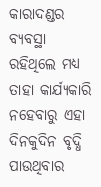କାରାଦଣ୍ଡର ବ୍ୟବସ୍ଥା ରହିଥିଲେ ମଧ୍ୟ ତାହା କାର୍ଯ୍ୟକାରି ନହେବାରୁ ଏହା ଦିନକୁଦିନ ବୃଦ୍ଧି ପାଉଥିବାର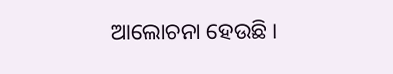ଆଲୋଚନା ହେଉଛି ।